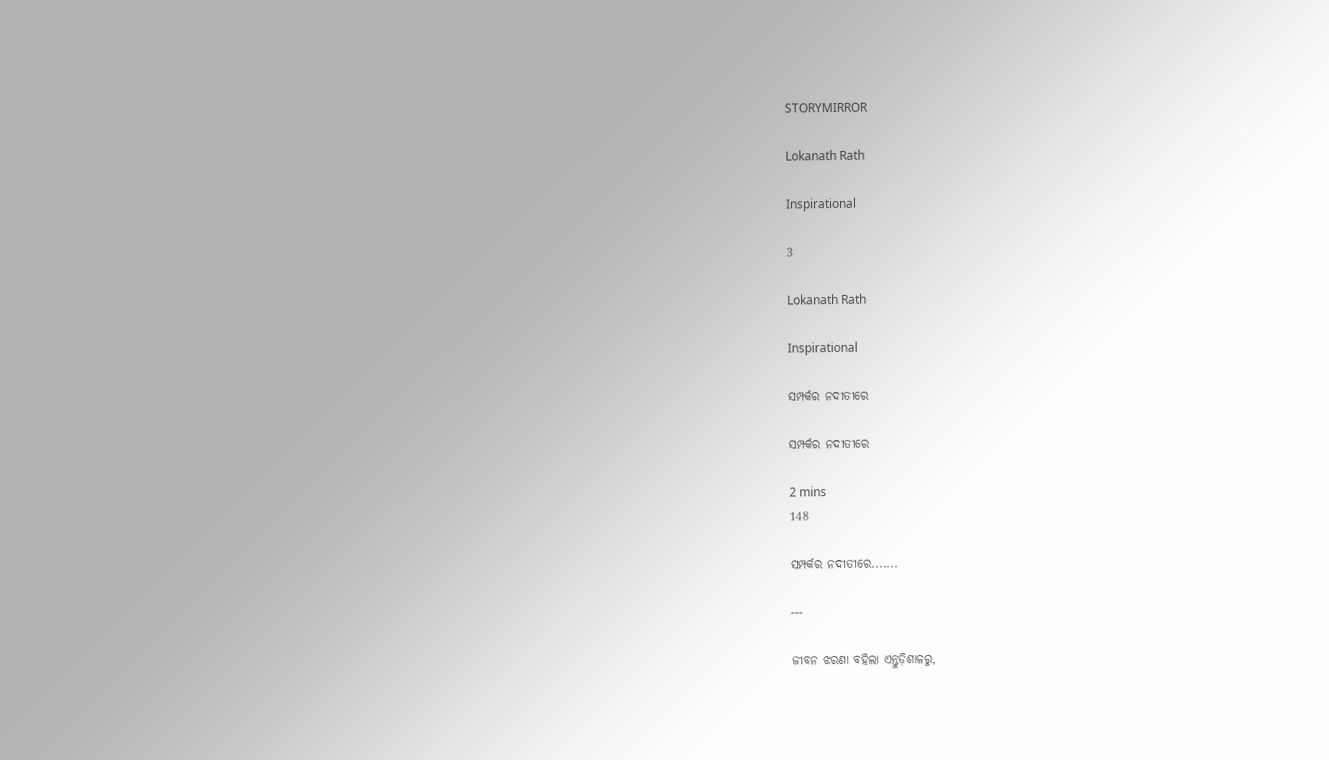STORYMIRROR

Lokanath Rath

Inspirational

3

Lokanath Rath

Inspirational

ସମ୍ପର୍କର ନଦୀତୀରେ

ସମ୍ପର୍କର ନଦୀତୀରେ

2 mins
148

ସମ୍ପର୍କର ନଦୀତୀରେ.......

---

ଜୀବନ ଝରଣା ବହିଲା ଏନ୍ତୁଡ଼ିଶାଳରୁ,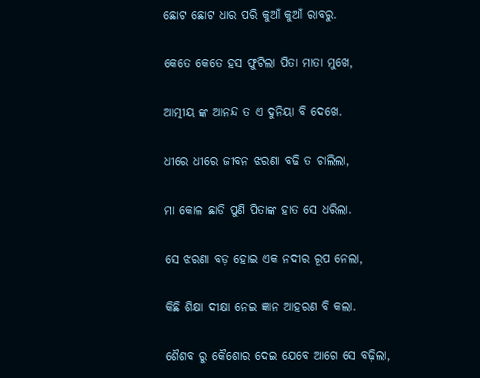ଛୋଟ ଛୋଟ ଧାର ପରି କୁଆଁ କୁଆଁ ରାବରୁ.

କେତେ କେତେ ହସ ଫୁଟିଲା ପିତା ମାତା ମୁଖେ,

ଆତ୍ମୀୟ ଙ୍କ ଆନନ୍ଦ ତ ଏ ଦୁନିୟା ବି ଦେଖେ.

ଧୀରେ ଧୀରେ ଜୀବନ ଝରଣା ବଢି ତ ଚାଲିଲା,

ମା କୋଳ ଛାଡି ପୁଣି ପିତାଙ୍କ ହାତ ସେ ଧରିଲା.

ସେ ଝରଣା ବଡ଼ ହୋଇ ଏକ ନଦୀର ରୂପ ନେଲା,

କିଛି ଶିକ୍ଷା ଦୀକ୍ଷା ନେଇ ଜ୍ଞାନ ଆହରଣ ବି କଲା.

ଶୈଶବ ରୁ କୈଶୋର ଦେଇ ଯେବେ ଆଗେ ସେ ବଢ଼ିଲା,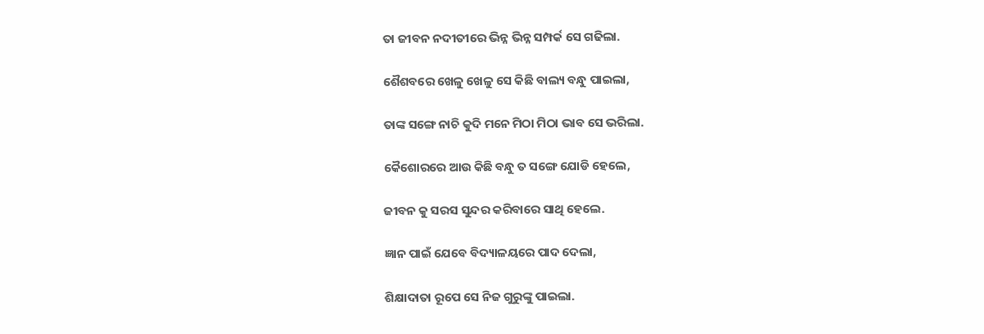ତା ଜୀବନ ନଦୀତୀରେ ଭିନ୍ନ ଭିନ୍ନ ସମ୍ପର୍କ ସେ ଗଢିଲା.

ଶୈଶବରେ ଖେଳୁ ଖେଳୁ ସେ କିଛି ବାଲ୍ୟ ବନ୍ଧୁ ପାଇଲା,

ତାଙ୍କ ସଙ୍ଗେ ନାଚି କୁଦି ମନେ ମିଠା ମିଠା ଭାବ ସେ ଭରିଲା.

କୈଶୋରରେ ଆଉ କିଛି ବନ୍ଧୁ ତ ସଙ୍ଗେ ଯୋଡି ହେଲେ,

ଜୀବନ କୁ ସରସ ସୁନ୍ଦର କରିବାରେ ସାଥି ହେଲେ.

ଜ୍ଞାନ ପାଇଁ ଯେବେ ବିଦ୍ୟାଳୟରେ ପାଦ ଦେଲା,

ଶିକ୍ଷାଦାତା ରୂପେ ସେ ନିଜ ଗୁରୁଙ୍କୁ ପାଇଲା.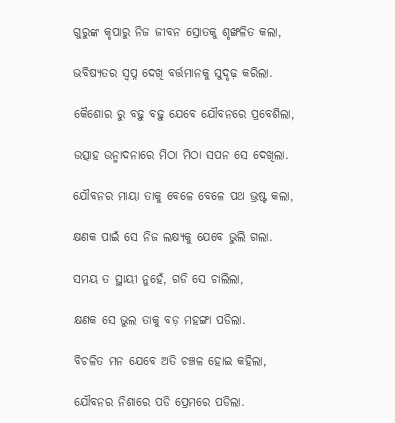ଗୁରୁଙ୍କ କୃପାରୁ ନିଜ ଜୀବନ ସ୍ରୋତକୁ ଶୃଙ୍ଖଳିତ କଲା,

ଭବିଷ୍ୟତର ସ୍ୱପ୍ନ ଦେଖି ବର୍ତ୍ତମାନକୁ ସୁଦୃଢ଼ କରିଲା.

କୈଶୋର ରୁ ବଢ଼ୁ ବଢ଼ୁ ଯେବେ ଯୌବନରେ ପ୍ରବେଶିଲା,

ଉତ୍ସାହ ଉନ୍ମାଦନାରେ ମିଠା ମିଠା ସପନ ସେ ଦେଖିଲା.

ଯୌବନର ମାୟା ତାକୁ ବେଳେ ବେଳେ ପଥ ଭ୍ରଷ୍ଟ କଲା,

କ୍ଷଣକ ପାଇଁ ସେ ନିଜ ଲକ୍ଷ୍ୟକୁ ଯେବେ ଭୁଲି ଗଲା.

ସମୟ ତ ସ୍ଥାୟୀ ନୁହେଁ, ଗଡି ସେ ଚାଲିଲା,

କ୍ଷଣକ ସେ ଭୁଲ ତାକୁ ବଡ଼ ମହଙ୍ଗା ପଡିଲା.

ବିଚଳିତ ମନ ଯେବେ ଅତି ଚଞ୍ଚଳ ହୋଇ କହିଲା,

ଯୌବନର ନିଶାରେ ପଡି ପ୍ରେମରେ ପଡିଲା.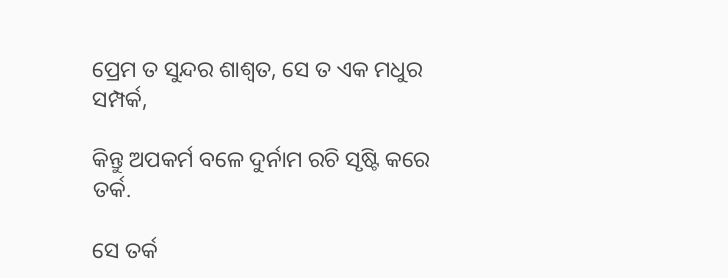ପ୍ରେମ ତ ସୁନ୍ଦର ଶାଶ୍ୱତ, ସେ ତ ଏକ ମଧୁର ସମ୍ପର୍କ,

କିନ୍ତୁ ଅପକର୍ମ ବଳେ ଦୁର୍ନାମ ରଚି ସୃଷ୍ଟି କରେ ତର୍କ.

ସେ ତର୍କ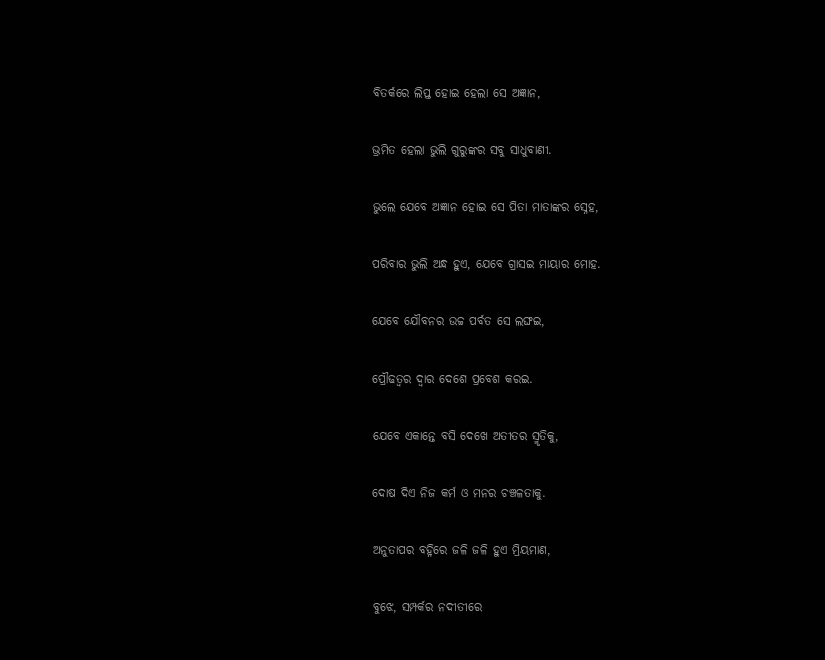ବିତର୍କରେ ଲିପ୍ତ ହୋଇ ହେଲା ସେ ଅଜ୍ଞାନ,

ଭ୍ରମିତ ହେଲା ଭୁଲି ଗୁରୁଙ୍କର ସବୁ ସାଧୁବାଣୀ.

ଭୁଲେ ଯେବେ ଅଜ୍ଞାନ ହୋଇ ସେ ପିତା ମାତାଙ୍କର ସ୍ନେହ,

ପରିବାର ଭୁଲି ଅନ୍ଧ ହୁଏ, ଯେବେ ଗ୍ରାସଇ ମାୟାର ମୋହ.

ଯେବେ ଯୌବନର ଉଚ୍ଚ ପର୍ବତ ସେ ଲଙ୍ଘଇ,

ପ୍ରୌଢତ୍ୱର ଦ୍ୱାର ଦେଶେ ପ୍ରବେଶ କରଇ.

ଯେବେ ଏକାନ୍ତେ ବସି ଦେଖେ ଅତୀତର ସ୍ମୃତିକୁ,

ଦୋଷ ଦିଏ ନିଜ କର୍ମ ଓ ମନର ଚଞ୍ଚଳତାକୁ.

ଅନୁତାପର ବହ୍ନିରେ ଜଳି ଜଳି ହୁଏ ମ୍ରିୟମାଣ,

ବୁଝେ, ସମ୍ପର୍କର ନଦୀତୀରେ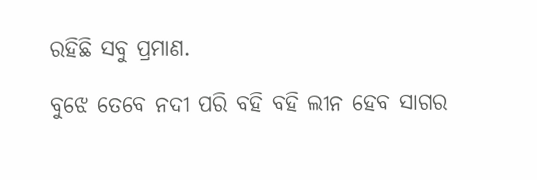ରହିଛି ସବୁ ପ୍ରମାଣ.

ବୁଝେ ତେବେ ନଦୀ ପରି ବହି ବହି ଲୀନ ହେବ ସାଗର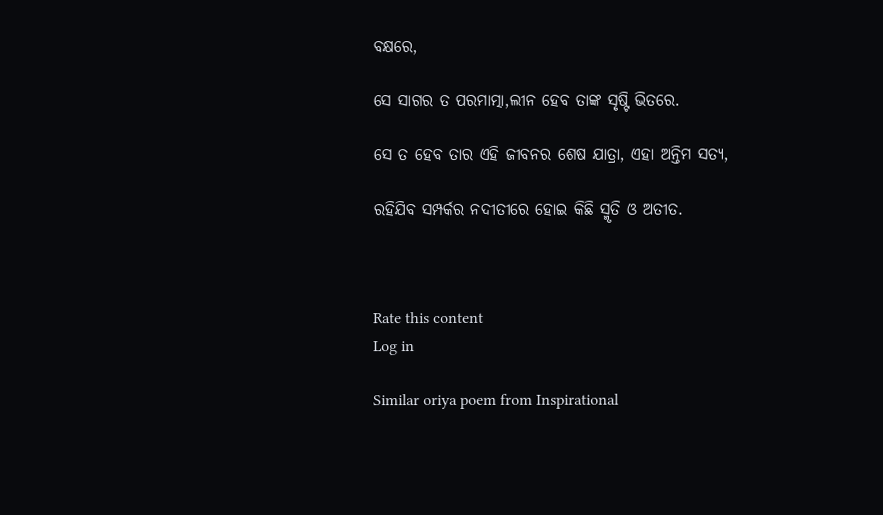ବକ୍ଷରେ,

ସେ ସାଗର ତ ପରମାତ୍ମା,ଲୀନ ହେବ ତାଙ୍କ ସୃଷ୍ଟି ଭିତରେ.

ସେ ତ ହେବ ତାର ଏହି ଜୀବନର ଶେଷ ଯାତ୍ରା, ଏହା ଅନ୍ତିମ ସତ୍ୟ,

ରହିଯିବ ସମ୍ପର୍କର ନଦୀତୀରେ ହୋଇ କିଛି ସ୍ମୃତି ଓ ଅତୀତ.



Rate this content
Log in

Similar oriya poem from Inspirational